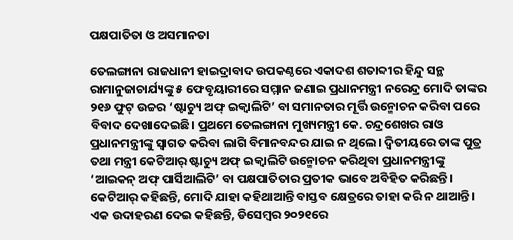ପକ୍ଷପାତିତା ଓ ଅସମାନତା

ତେଲଙ୍ଗାନା ରାଜଧାନୀ ହାଇଦ୍ରାବାଦ ଉପକଣ୍ଠରେ ଏକାଦଶ ଶତାବ୍ଦୀର ହିନ୍ଦୁ ସନ୍ଥ ରାମାନୁଜାଚାର୍ଯ୍ୟଙ୍କୁ ୫ ଫେବୃୟାରୀରେ ସମ୍ମାନ ଜଣାଇ ପ୍ରଧାନମନ୍ତ୍ରୀ ନରେନ୍ଦ୍ର ମୋଦି ତାଙ୍କର ୨୧୬ ଫୁଟ୍‌ ଉଚ୍ଚର ‘ଷ୍ଟାଚ୍ୟୁ ଅଫ୍‌ ଇକ୍ୱାଲିଟି’ ବା ସମାନତାର ମୂର୍ତ୍ତି ଉନ୍ମୋଚନ କରିବା ପରେ ବିବାଦ ଦେଖାଦେଇଛି। ପ୍ରଥମେ ତେଲଙ୍ଗାନା ମୁଖ୍ୟମନ୍ତ୍ରୀ କେ. ଚନ୍ଦ୍ରଶେଖର ରାଓ ପ୍ରଧାନମନ୍ତ୍ରୀଙ୍କୁ ସ୍ବାଗତ କରିବା ଲାଗି ବିମାନବନ୍ଦର ଯାଇ ନ ଥିଲେ। ଦ୍ୱିତୀୟରେ ତାଙ୍କ ପୁତ୍ର ତଥା ମନ୍ତ୍ରୀ କେଟିଆର୍‌ ଷ୍ଟାଚ୍ୟୁ ଅଫ୍‌ ଇକ୍ୱାଲିଟି ଉନ୍ମୋଚନ କରିଥିବା ପ୍ରଧାନମନ୍ତ୍ରୀଙ୍କୁ ‘ଆଇକନ୍‌ ଅଫ୍‌ ପାର୍ସିଆଲିଟି’ ବା ପକ୍ଷପାତିତାର ପ୍ରତୀକ ଭାବେ ଅବିହିତ କରିଛନ୍ତି। କେଟିଆର୍‌ କହିଛନ୍ତି, ମୋଦି ଯାହା କହିଥାଆନ୍ତି ବାସ୍ତବ କ୍ଷେତ୍ରରେ ତାହା କରି ନ ଥାଆନ୍ତି। ଏକ ଉଦାହରଣ ଦେଇ କହିଛନ୍ତି, ଡିସେମ୍ବର ୨୦୨୧ରେ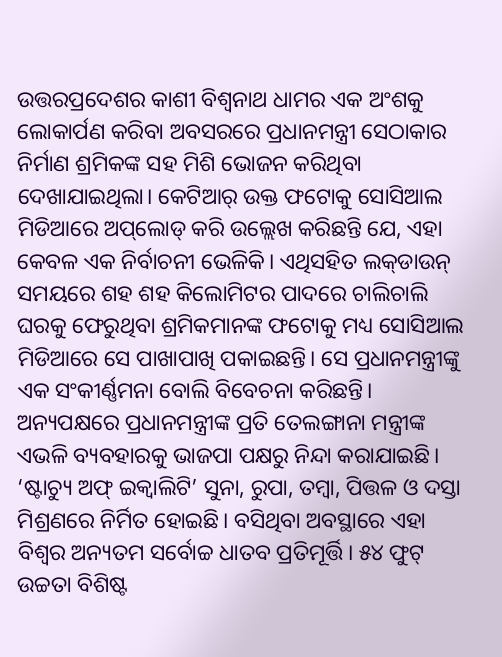ଉତ୍ତରପ୍ରଦେଶର କାଶୀ ବିଶ୍ୱନାଥ ଧାମର ଏକ ଅଂଶକୁ ଲୋକାର୍ପଣ କରିବା ଅବସରରେ ପ୍ରଧାନମନ୍ତ୍ରୀ ସେଠାକାର ନିର୍ମାଣ ଶ୍ରମିକଙ୍କ ସହ ମିଶି ଭୋଜନ କରିଥିବା ଦେଖାଯାଇଥିଲା। କେଟିଆର୍‌ ଉକ୍ତ ଫଟୋକୁ ସୋସିଆଲ ମିଡିଆରେ ଅପ୍‌ଲୋଡ୍‌ କରି ଉଲ୍ଲେଖ କରିଛନ୍ତି ଯେ, ଏହା କେବଳ ଏକ ନିର୍ବାଚନୀ ଭେଳିକି। ଏଥିସହିତ ଲକ୍‌ଡାଉନ୍‌ ସମୟରେ ଶହ ଶହ କିଲୋମିଟର ପାଦରେ ଚାଲିଚାଲି ଘରକୁ ଫେରୁଥିବା ଶ୍ରମିକମାନଙ୍କ ଫଟୋକୁ ମଧ୍ୟ ସୋସିଆଲ ମିଡିଆରେ ସେ ପାଖାପାଖି ପକାଇଛନ୍ତି। ସେ ପ୍ରଧାନମନ୍ତ୍ରୀଙ୍କୁ ଏକ ସଂକୀର୍ଣ୍ଣମନା ବୋଲି ବିବେଚନା କରିଛନ୍ତି। ଅନ୍ୟପକ୍ଷରେ ପ୍ରଧାନମନ୍ତ୍ରୀଙ୍କ ପ୍ରତି ତେଲଙ୍ଗାନା ମନ୍ତ୍ରୀଙ୍କ ଏଭଳି ବ୍ୟବହାରକୁ ଭାଜପା ପକ୍ଷରୁ ନିନ୍ଦା କରାଯାଇଛି।
‘ଷ୍ଟାଚ୍ୟୁ ଅଫ୍‌ ଇକ୍ୱାଲିଟି’ ସୁନା, ରୁପା, ତମ୍ବା, ପିତ୍ତଳ ଓ ଦସ୍ତା ମିଶ୍ରଣରେ ନିର୍ମିତ ହୋଇଛି। ବସିଥିବା ଅବସ୍ଥାରେ ଏହା ବିଶ୍ୱର ଅନ୍ୟତମ ସର୍ବୋଚ୍ଚ ଧାତବ ପ୍ରତିମୂର୍ତ୍ତି। ୫୪ ଫୁଟ୍‌ ଉଚ୍ଚତା ବିଶିଷ୍ଟ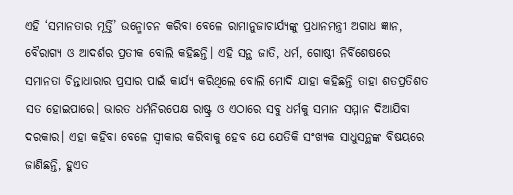ଏହି ‘ସମାନତାର ମୂର୍ତ୍ତି’ ଉନ୍ମୋଚନ କରିବା ବେଳେ ରାମାନୁଜାଚାର୍ଯ୍ୟଙ୍କୁ ପ୍ରଧାନମନ୍ତ୍ରୀ ଅଗାଧ ଜ୍ଞାନ, ବୈରାଗ୍ୟ ଓ ଆଦର୍ଶର ପ୍ରତୀକ ବୋଲି କହିଛନ୍ତି। ଏହି ସନ୍ଥ ଜାତି, ଧର୍ମ, ଗୋଷ୍ଠୀ ନିର୍ବିଶେଷରେ ସମାନତା ଚିନ୍ତାଧାରାର ପ୍ରସାର ପାଇଁ କାର୍ଯ୍ୟ କରିଥିଲେ ବୋଲି ମୋଦି ଯାହା କହିଛନ୍ତି ତାହା ଶତପ୍ରତିଶତ ସତ ହୋଇପାରେ। ଭାରତ ଧର୍ମନିରପେକ୍ଷ ରାଷ୍ଟ୍ର ଓ ଏଠାରେ ସବୁ ଧର୍ମକୁ ସମାନ ସମ୍ମାନ ଦିଆଯିବା ଦରକାର। ଏହା କହିବା ବେଳେ ସ୍ବୀକାର କରିବାକୁ ହେବ ଯେ ଯେତିକି ସଂଖ୍ୟକ ସାଧୁସନ୍ଥଙ୍କ ବିଷୟରେ ଜାଣିଛନ୍ତି, ହୁଏତ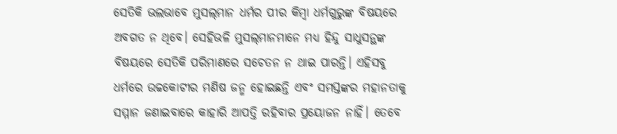ସେତିକି ଭଲଭାବେ ମୁସଲ୍‌ମାନ ଧର୍ମର ପୀର କିମ୍ବା ଧର୍ମଗୁରୁଙ୍କ ବିଷୟରେ ଅବଗତ ନ ଥିବେ। ସେହିଭଳି ମୁସଲ୍‌ମାନମାନେ ମଧ୍ୟ ହିନ୍ଦୁ ସାଧୁସନ୍ଥଙ୍କ ବିଷୟରେ ସେତିକି ପରିମାଣରେ ସଚେତନ ନ ଥାଇ ପାରନ୍ତି। ଏହିସବୁ ଧର୍ମରେ ଉଚ୍ଚକୋଟୀର ମଣିଷ ଜନ୍ମ ହୋଇଛନ୍ତି ଏବଂ ସମସ୍ତଙ୍କର ମହାନତାକୁ ସମ୍ମାନ ଜଣାଇବାରେ କାହାରି ଆପତ୍ତି ରହିବାର ପ୍ରୟୋଜନ ନାହିଁ। ତେବେ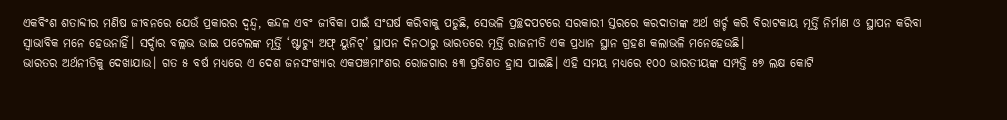ଏକବିଂଶ ଶତାବ୍ଦୀର ମଣିଷ ଜୀବନରେ ଯେଉଁ ପ୍ରକାରର ଦ୍ୱନ୍ଦ୍ୱ, କନ୍ଦଳ ଏବଂ ଜୀବିକା ପାଇଁ ସଂଘର୍ଷ କରିବାକୁ ପଡୁଛି, ସେଭଳି ପ୍ରଚ୍ଛଦପଟରେ ସରକାରୀ ସ୍ତରରେ କରଦାତାଙ୍କ ଅର୍ଥ ଖର୍ଚ୍ଚ କରି ବିରାଟକାୟ ମୂର୍ତ୍ତି ନିର୍ମାଣ ଓ ସ୍ଥାପନ କରିବା ସ୍ବାଭାବିକ ମନେ ହେଉନାହିଁ। ସର୍ଦ୍ଦାର ବଲ୍ଲଭ ଭାଇ ପଟେଲଙ୍କ ମୂର୍ତ୍ତି ‘ଷ୍ଟାଚ୍ୟୁ ଅଫ୍‌ ୟୁନିଟ୍‌’ ସ୍ଥାପନ ଦିନଠାରୁ ଭାରତରେ ମୂର୍ତ୍ତି ରାଜନୀତି ଏକ ପ୍ରଧାନ ସ୍ଥାନ ଗ୍ରହଣ କଲାଭଳି ମନେହେଉଛି।
ଭାରତର ଅର୍ଥନୀତିକୁ ଦେଖାଯାଉ। ଗତ ୫ ବର୍ଷ ମଧ୍ୟରେ ଏ ଦେଶ ଜନସଂଖ୍ୟାର ଏକପଞ୍ଚମାଂଶର ରୋଜଗାର ୫୩ ପ୍ରତିଶତ ହ୍ରାସ ପାଇଛି। ଏହି ସମୟ ମଧ୍ୟରେ ୧୦୦ ଭାରତୀୟଙ୍କ ସମ୍ପତ୍ତି ୫୭ ଲକ୍ଷ କୋଟି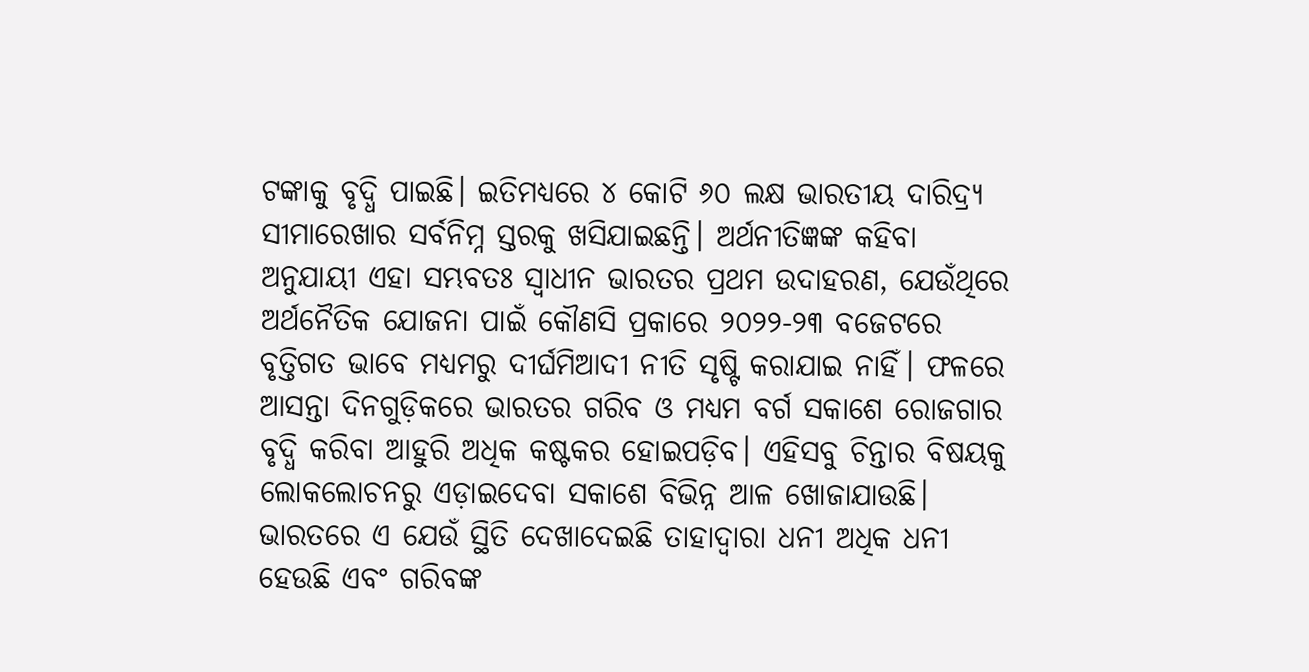ଟଙ୍କାକୁ ବୃଦ୍ଧି ପାଇଛି। ଇତିମଧ୍ୟରେ ୪ କୋଟି ୬୦ ଲକ୍ଷ ଭାରତୀୟ ଦାରିଦ୍ର୍ୟ ସୀମାରେଖାର ସର୍ବନିମ୍ନ ସ୍ତରକୁ ଖସିଯାଇଛନ୍ତି। ଅର୍ଥନୀତିଜ୍ଞଙ୍କ କହିବା ଅନୁଯାୟୀ ଏହା ସମ୍ଭବତଃ ସ୍ବାଧୀନ ଭାରତର ପ୍ରଥମ ଉଦାହରଣ, ଯେଉଁଥିରେ ଅର୍ଥନୈତିକ ଯୋଜନା ପାଇଁ କୌଣସି ପ୍ରକାରେ ୨୦୨୨-୨୩ ବଜେଟରେ ବୃତ୍ତିଗତ ଭାବେ ମଧ୍ୟମରୁ ଦୀର୍ଘମିଆଦୀ ନୀତି ସୃଷ୍ଟି କରାଯାଇ ନାହିଁ। ଫଳରେ ଆସନ୍ତା ଦିନଗୁଡ଼ିକରେ ଭାରତର ଗରିବ ଓ ମଧ୍ୟମ ବର୍ଗ ସକାଶେ ରୋଜଗାର ବୃଦ୍ଧି କରିବା ଆହୁରି ଅଧିକ କଷ୍ଟକର ହୋଇପଡ଼ିବ। ଏହିସବୁ ଚିନ୍ତାର ବିଷୟକୁ ଲୋକଲୋଚନରୁ ଏଡ଼ାଇଦେବା ସକାଶେ ବିଭିନ୍ନ ଆଳ ଖୋଜାଯାଉଛି।
ଭାରତରେ ଏ ଯେଉଁ ସ୍ଥିତି ଦେଖାଦେଇଛି ତାହାଦ୍ୱାରା ଧନୀ ଅଧିକ ଧନୀ ହେଉଛି ଏବଂ ଗରିବଙ୍କ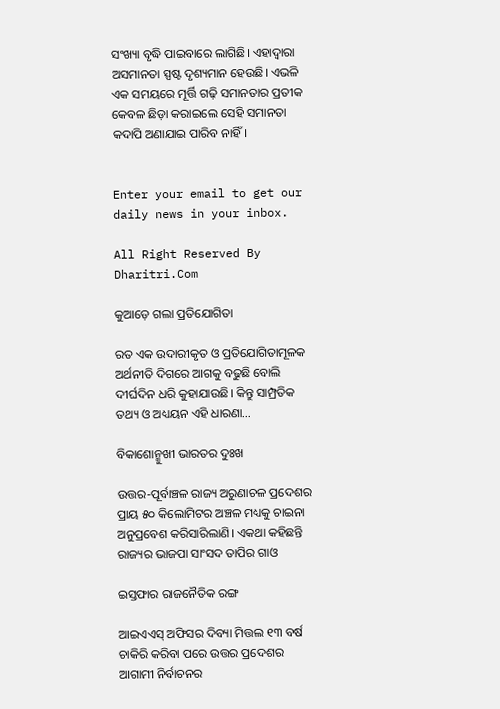ସଂଖ୍ୟା ବୃଦ୍ଧି ପାଇବାରେ ଲାଗିଛି। ଏହାଦ୍ୱାରା ଅସମାନତା ସ୍ପଷ୍ଟ ଦୃଶ୍ୟମାନ ହେଉଛି। ଏଭଳି ଏକ ସମୟରେ ମୂର୍ତ୍ତି ଗଢ଼ି ସମାନତାର ପ୍ରତୀକ କେବଳ ଛିଡ଼ା କରାଇଲେ ସେହି ସମାନତା କଦାପି ଅଣାଯାଇ ପାରିବ ନାହିଁ।


Enter your email to get our daily news in your inbox.

All Right Reserved By Dharitri.Com

କୁଆଡ଼େ ଗଲା ପ୍ରତିଯୋଗିତା

ରତ ଏକ ଉଦାରୀକୃତ ଓ ପ୍ରତିଯୋଗିତାମୂଳକ ଅର୍ଥନୀତି ଦିଗରେ ଆଗକୁ ବଢୁଛି ବୋଲି ଦୀର୍ଘଦିନ ଧରି କୁହାଯାଉଛି। କିନ୍ତୁ ସାମ୍ପ୍ରତିକ ତଥ୍ୟ ଓ ଅଧ୍ୟୟନ ଏହି ଧାରଣା…

ବିକାଶୋନ୍ମୁଖୀ ଭାରତର ଦୁଃଖ

ଉତ୍ତର-ପୂର୍ବାଞ୍ଚଳ ରାଜ୍ୟ ଅରୁଣାଚଳ ପ୍ରଦେଶର ପ୍ରାୟ ୫୦ କିଲୋମିଟର ଅଞ୍ଚଳ ମଧ୍ୟକୁ ଚାଇନା ଅନୁପ୍ରବେଶ କରିସାରିଲାଣି। ଏକଥା କହିଛନ୍ତି ରାଜ୍ୟର ଭାଜପା ସାଂସଦ ତାପିର ଗାଓ

ଇସ୍ତଫାର ରାଜନୈତିକ ରଙ୍ଗ

ଆଇଏଏସ୍‌ ଅଫିସର ଦିବ୍ୟା ମିତ୍ତଲ ୧୩ ବର୍ଷ ଚାକିରି କରିବା ପରେ ଉତ୍ତର ପ୍ରଦେଶର ଆଗାମୀ ନିର୍ବାଚନର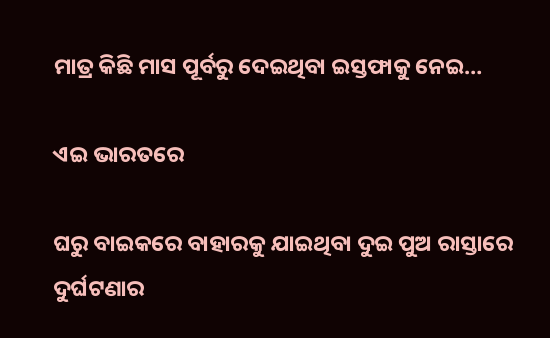ମାତ୍ର କିଛି ମାସ ପୂର୍ବରୁ ଦେଇଥିବା ଇସ୍ତଫାକୁ ନେଇ…

ଏଇ ଭାରତରେ

ଘରୁ ବାଇକରେ ବାହାରକୁ ଯାଇଥିବା ଦୁଇ ପୁଅ ରାସ୍ତାରେ ଦୁର୍ଘଟଣାର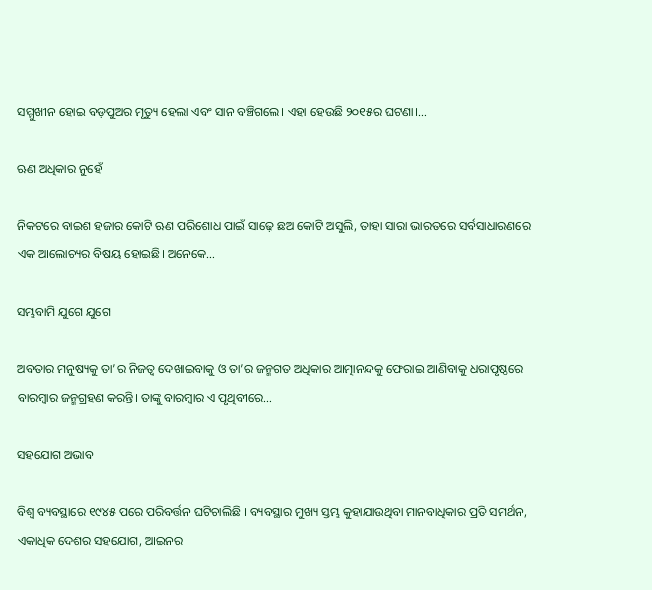ସମ୍ମୁଖୀନ ହୋଇ ବଡ଼ପୁଅର ମୃତ୍ୟୁ ହେଲା ଏବଂ ସାନ ବଞ୍ଚିଗଲେ। ଏହା ହେଉଛି ୨୦୧୫ର ଘଟଣା।…

ଋଣ ଅଧିକାର ନୁହେଁ

ନିକଟରେ ବାଇଶ ହଜାର କୋଟି ଋଣ ପରିଶୋଧ ପାଇଁ ସାଢ଼େ ଛଅ କୋଟି ଅସୁଲି, ତାହା ସାରା ଭାରତରେ ସର୍ବସାଧାରଣରେ ଏକ ଆଲୋଚ୍ୟର ବିଷୟ ହୋଇଛି। ଅନେକେ…

ସମ୍ଭବାମି ଯୁଗେ ଯୁଗେ

ଅବତାର ମନୁଷ୍ୟକୁ ତା’ର ନିଜତ୍ୱ ଦେଖାଇବାକୁ ଓ ତା’ର ଜନ୍ମଗତ ଅଧିକାର ଆତ୍ମାନନ୍ଦକୁ ଫେରାଇ ଆଣିବାକୁ ଧରାପୃଷ୍ଠରେ ବାରମ୍ବାର ଜନ୍ମଗ୍ରହଣ କରନ୍ତି। ତାଙ୍କୁ ବାରମ୍ବାର ଏ ପୃଥିବୀରେ…

ସହଯୋଗ ଅଭାବ

ବିଶ୍ୱ ବ୍ୟବସ୍ଥାରେ ୧୯୪୫ ପରେ ପରିବର୍ତ୍ତନ ଘଟିଚାଲିଛି । ବ୍ୟବସ୍ଥାର ମୁଖ୍ୟ ସ୍ତମ୍ଭ କୁହାଯାଉଥିବା ମାନବାଧିକାର ପ୍ରତି ସମର୍ଥନ, ଏକାଧିକ ଦେଶର ସହଯୋଗ, ଆଇନର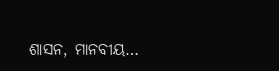ଶାସନ, ମାନବୀୟ…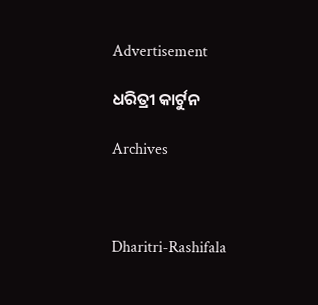Advertisement

ଧରିତ୍ରୀ କାର୍ଟୁନ

Archives



Dharitri-Rashifala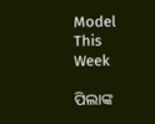Model This Week

ପିଲାଙ୍କ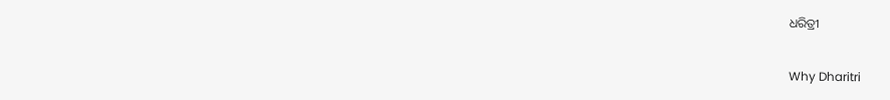ଧରିତ୍ରୀ

Why Dharitri